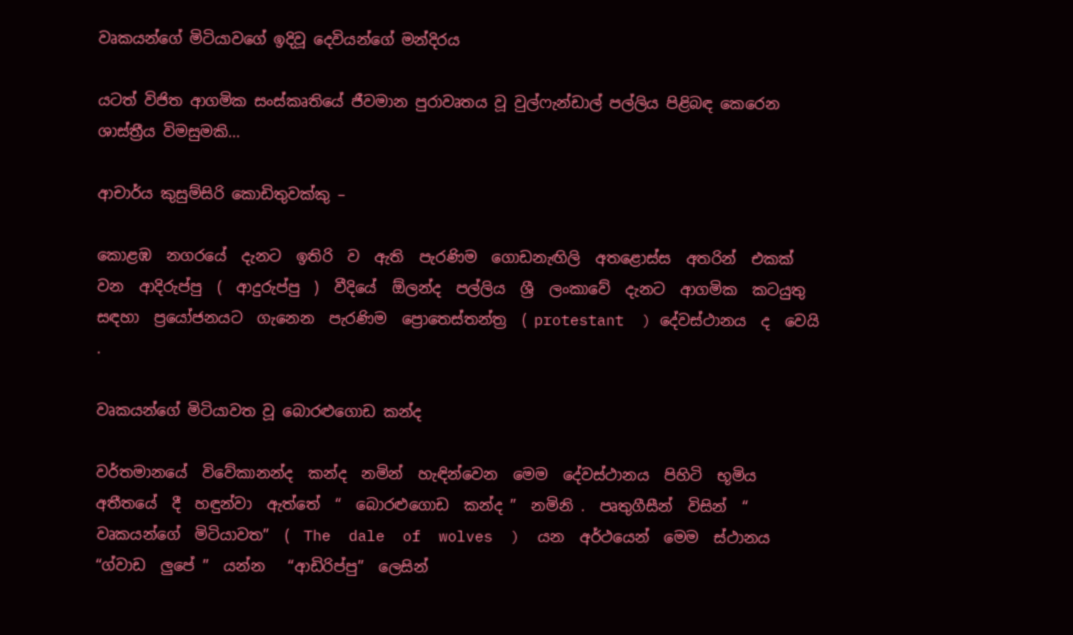වෘකයන්ගේ මිටියාවගේ ඉදිවූ දෙවියන්ගේ මන්දිරය

යටත් විජිත ආගමික සංස්කෘතියේ ජීවමාන පුරාවෘතය වූ වුල්ෆැන්ඩාල් පල්ලිය පිළිබඳ කෙරෙන ශාස්ත්‍රීය විමසුමකි...

ආචාර්ය කුසුම්සිරි කොඩිතුවක්කු –

කොළඹ  නගරයේ  දැනට  ඉතිරි  ව  ඇති  පැරණිම  ගොඩනැඟිලි  අතළොස්ස  අතරින්  එකක්  වන  ආදිරුප්පු  (  ආදුරුප්පු  )  වීදියේ  ඕලන්ද  පල්ලිය  ශ්‍රී  ලංකාවේ  දැනට  ආගමික  කටයුතු  සඳහා  ප්‍රයෝජනයට  ගැනෙන  පැරණිම  ප්‍රොතෙස්තන්ත්‍ර  ( protestant  ) දේවස්ථානය  ද  වෙයි .

වෘකයන්ගේ මිටියාවත වූ බොරළුගොඩ කන්ද

වර්තමානයේ  විවේකානන්ද  කන්ද  නමින්  හැඳින්වෙන  මෙම  දේවස්ථානය  පිහිටි  භූමිය  අතීතයේ  දී  හඳුන්වා  ඇත්තේ  “  බොරළුගොඩ  කන්ද ”  නමිනි .  පෘතුගීසීන්  විසින්  “ වෘකයන්ගේ  මිටියාවත”  (  The  dale  of  wolves  )  යන  අර්ථයෙන්  මෙම  ස්ථානය  “ග්වාඩ  ලුපේ ”  යන්න   “ආඩිරිප්පු”  ලෙසින්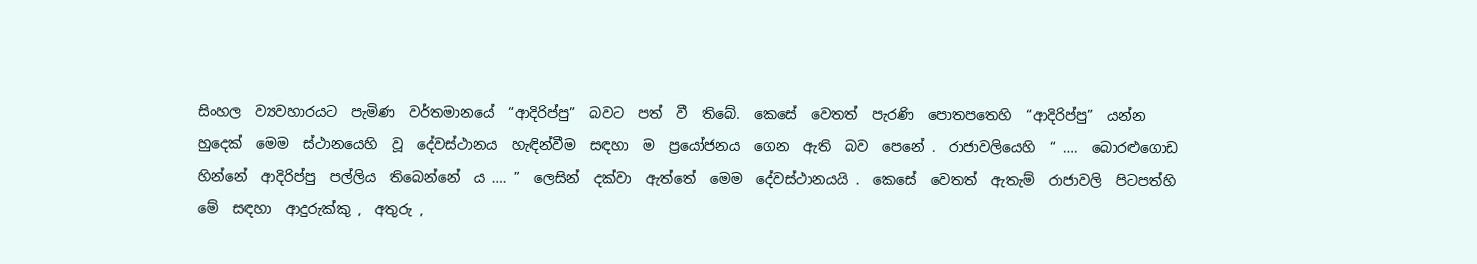සිංහල  ව්‍යවහාරයට  පැමිණ  වර්තමානයේ  “ආදිරිප්පු”  බවට  පත්  වී  තිබේ.  කෙසේ  වෙතත්  පැරණි  පොතපතෙහි  “ආදිරිප්පු”  යන්න  හුදෙක්  මෙම  ස්ථානයෙහි  වූ  දේවස්ථානය  හැඳින්වීම  සඳහා  ම  ප්‍රයෝජනය  ගෙන  ඇති  බව  පෙනේ .  රාජාවලියෙහි  “ ….  බොරළුගොඩ  හින්නේ  ආදිරිප්පු  පල්ලිය  තිබෙන්නේ  ය …. ”  ලෙසින්  දක්වා  ඇත්තේ  මෙම  දේවස්ථානයයි .  කෙසේ  වෙතත්  ඇතැම්  රාජාවලි  පිටපත්හි  මේ  සඳහා  ආදුරුක්කු ,  අතුරු ,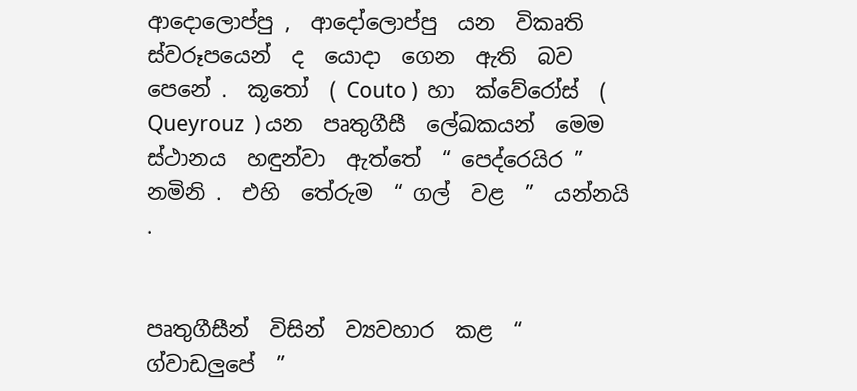ආදොලොප්පු ,  ආදෝලොප්පු  යන  විකෘති  ස්වරූපයෙන්  ද  යොදා  ගෙන  ඇති  බව  පෙනේ .  කූතෝ  ( Couto )  හා  ක්වේරෝස්  (  Queyrouz  ) යන  පෘතුගීසී  ලේඛකයන්  මෙම  ස්ථානය  හඳුන්වා  ඇත්තේ  “ පෙද්රෙයිර ”  නමිනි .  එහි  තේරුම  “ ගල්  වළ  ”  යන්නයි .


පෘතුගීසීන්  විසින්  ව්‍යවහාර  කළ  “  ග්වාඩලුපේ  ”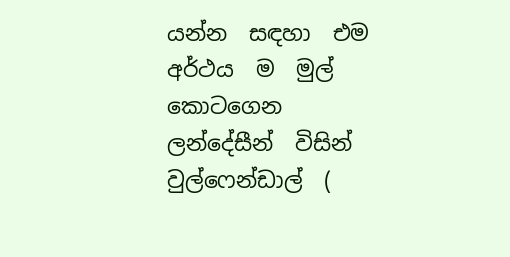යන්න  සඳහා  එම  අර්ථය  ම  මුල්  කොටගෙන  ලන්දේසීන්  විසින්  වුල්ෆෙන්ඩාල්  (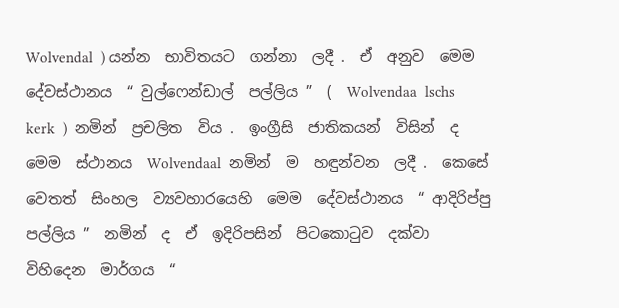Wolvendal  ) යන්න  භාවිතයට  ගන්නා  ලදී .  ඒ  අනුව  මෙම  දේවස්ථානය  “ වුල්ෆෙන්ඩාල්  පල්ලිය ”  (  Wolvendaa  lschs  kerk  )  නමින්  ප්‍රචලිත  විය .  ඉංග්‍රීසි  ජාතිකයන්  විසින්  ද  මෙම  ස්ථානය  Wolvendaal  නමින්  ම  හඳුන්වන  ලදී .  කෙසේ  වෙතත්  සිංහල  ව්‍යවහාරයෙහි  මෙම  දේවස්ථානය  “ ආදිරිප්පු  පල්ලිය ”  නමින්  ද  ඒ  ඉදිරිපසින්  පිටකොටුව  දක්වා  විහිදෙන  මාර්ගය  “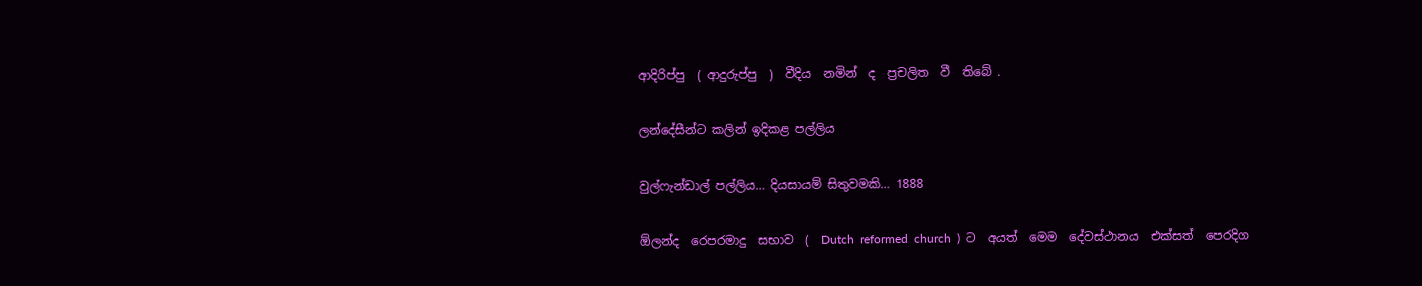ආදිරිප්පු  ( ආදුරුප්පු  )  වීදිය  නමින්  ද  ප්‍රචලිත  වී  තිබේ .

ලන්දේසීන්ට කලින් ඉදිකළ පල්ලිය

වුල්ෆැන්ඩාල් පල්ලිය… දියසායම් සිතුවමකි… 1888

ඕලන්ද  රෙපරමාදු  සභාව  (  Dutch  reformed  church  )  ට  අයත්  මෙම  දේවස්ථානය  එක්සත්  පෙරදිග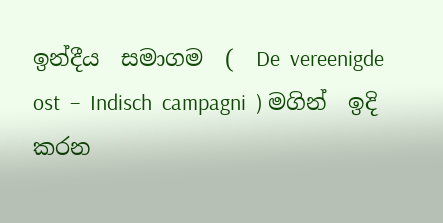ඉන්දීය  සමාගම  (  De  vereenigde  ost  –  Indisch  campagni  ) මගින්  ඉදි  කරන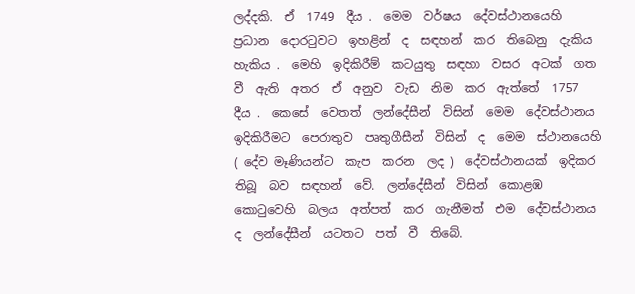ලද්දකි.  ඒ  1749  දීය .  මෙම  වර්ෂය  දේවස්ථානයෙහි  ප්‍රධාන  දොරටුවට  ඉහළින්  ද  සඳහන්  කර  තිබෙනු  දැකිය  හැකිය .  මෙහි  ඉදිකිරීම්  කටයුතු  සඳහා  වසර  අටක්  ගත  වී  ඇති  අතර  ඒ  අනුව  වැඩ  නිම  කර  ඇත්තේ  1757  දීය .  කෙසේ  වෙතත්  ලන්දේසීන්  විසින්  මෙම  දේවස්ථානය  ඉදිකිරීමට  පෙරාතුව  පෘතුගීසීන්  විසින්  ද  මෙම  ස්ථානයෙහි  ( දේව මෑණියන්ට  කැප  කරන  ලද )  දේවස්ථානයක්  ඉදිකර  තිබූ  බව  සඳහන්  වේ.  ලන්දේසීන්  විසින්  කොළඹ  කොටුවෙහි  බලය  අත්පත්  කර  ගැනීමත්  එම  දේවස්ථානය  ද  ලන්දේසීන්  යටතට  පත්  වී  තිබේ.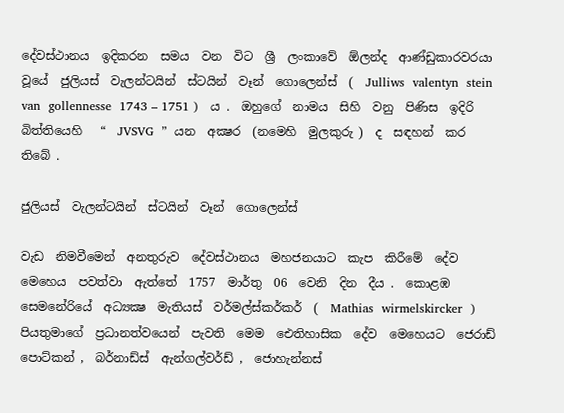දේවස්ථානය  ඉදිකරන  සමය  වන  විට  ශ්‍රී  ලංකාවේ  ඕලන්ද  ආණ්ඩුකාරවරයා  වූයේ  ජුලියස්  වැලන්ටයින්  ස්ටයින්  වෑන්  ගොලෙන්ස්  (  Julliws  valentyn  stein  van  gollennesse  1743 – 1751 )   ය .  ඔහුගේ  නාමය  සිහි  වනු  පිණිස  ඉදිරි  බිත්තියෙහි   “  JVSVG  ”  යන  අක්‍ෂර  (නමෙහි  මුලකුරු )  ද  සඳහන්  කර  තිබේ .

ජුලියස්  වැලන්ටයින්  ස්ටයින්  වෑන්  ගොලෙන්ස්

වැඩ  නිමවීමෙන්  අනතුරුව  දේවස්ථානය  මහජනයාට  කැප  කිරීමේ  දේව  මෙහෙය  පවත්වා  ඇත්තේ  1757  මාර්තු  06  වෙනි  දින  දීය .  කොළඹ  සෙමනේරියේ  අධ්‍යක්‍ෂ  මැතියස්  වර්මල්ස්කර්කර්  (  Mathias  wirmelskircker  )  පියතුමාගේ  ප්‍රධානත්වයෙන්  පැවති  මෙම  ඓතිහාසික  දේව  මෙහෙයට  ජෙරාඩ්  පොට්කන් ,  බර්නාඩ්ස්  ඇන්ගල්වර්ඩ් ,  ජොහැන්නස්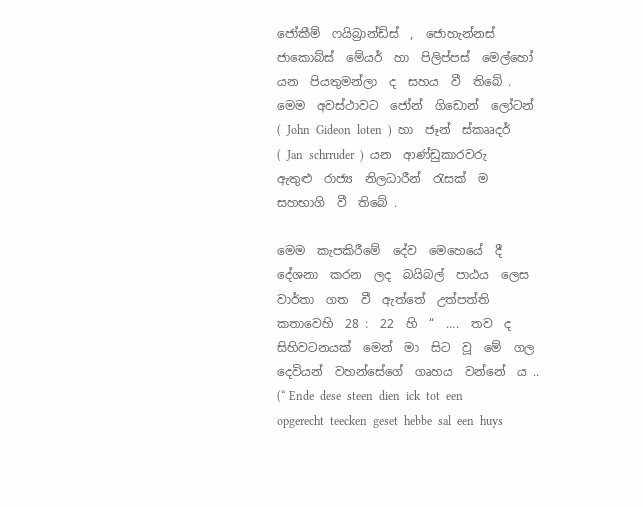ජෝකීම්  ෆයිබ්‍රාන්ඩ්ස්  ,  ජොහැන්නස්  ජාකොබ්ස්  මේයර්  හා  පිලිප්පස්  මෙල්හෝ  යන  පියතුමන්ලා  ද  සහය  වී  තිබේ .  මෙම  අවස්ථාවට  ජෝන්  ගිඩොන්  ලෝටන්  (  John  Gideon  loten  )  හා  ජෑන්  ස්කෲදර්  (  Jan  schrruder  )  යන  ආණ්ඩුකාරවරු  ඇතුළු  රාජ්‍ය  නිලධාරීන්  රැසක්  ම  සහභාගි  වී  තිබේ .

මෙම  කැපකිරීමේ  දේව  මෙහෙයේ  දී  දේශනා  කරන  ලද  බයිබල්  පාඨය  ලෙස  වාර්තා  ගත  වී  ඇත්තේ  උත්පත්ති  කතාවෙහි  28 :  22  හි  “  ….  තව  ද  සිහිවටනයක්  මෙන්  මා  සිට  වූ  මේ  ගල  දෙවියන්  වහන්සේගේ  ගෘහය  වන්නේ  ය .. (“ Ende  dese  steen  dien  ick  tot  een  opgerecht  teecken  geset  hebbe  sal  een  huys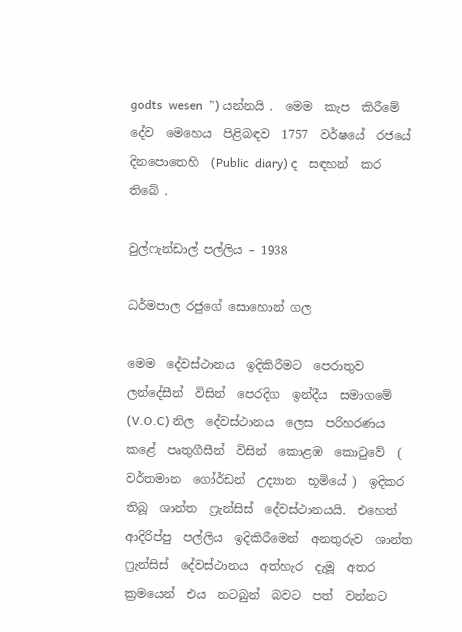godts  wesen  ”) යන්නයි .  මෙම  කැප  කිරීමේ  දේව  මෙහෙය  පිළිබඳව  1757  වර්ෂයේ  රජයේ  දිනපොතෙහි  (Public  diary) ද  සඳහන්  කර  තිබේ .

වුල්ෆැන්ඩාල් පල්ලිය – 1938

ධර්මපාල රජුගේ සොහොන් ගල

මෙම  දේවස්ථානය  ඉදිකිරීමට  පෙරාතුව  ලන්දේසීන්  විසින්  පෙරදිග  ඉන්දීය  සමාගමේ  (V.O.C) නිල  දේවස්ථානය  ලෙස  පරිහරණය  කළේ  පෘතුගීසීන්  විසින්  කොළඹ  කොටුවේ  ( වර්තමාන  ගෝර්ඩන්  උද්‍යාන  භූමියේ )  ඉදිකර  තිබූ  ශාන්ත  ෆ්‍රැන්සිස්  දේවස්ථානයයි.  එහෙත්  ආදිරිප්පු  පල්ලිය  ඉදිකිරීමෙන්  අනතුරුව  ශාන්ත  ෆ්‍රැන්සිස්  දේවස්ථානය  අත්හැර  දැමූ  අතර  ක්‍රමයෙන්  එය  නටබුන්  බවට  පත්  වන්නට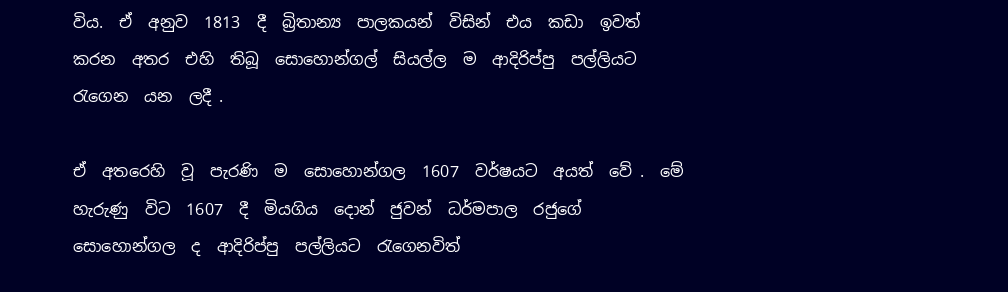විය.  ඒ  අනුව  1813  දී  බ්‍රිතාන්‍ය  පාලකයන්  විසින්  එය  කඩා  ඉවත්  කරන  අතර  එහි  තිබූ  සොහොන්ගල්  සියල්ල  ම  ආදිරිප්පු  පල්ලියට  රැගෙන  යන  ලදී .

ඒ  අතරෙහි  වූ  පැරණි  ම  සොහොන්ගල  1607  වර්ෂයට  අයත්  වේ .  මේ  හැරුණු  විට  1607  දී  මියගිය  දොන්  ජුවන්  ධර්මපාල  රජුගේ  සොහොන්ගල  ද  ආදිරිප්පු  පල්ලියට  රැගෙනවිත්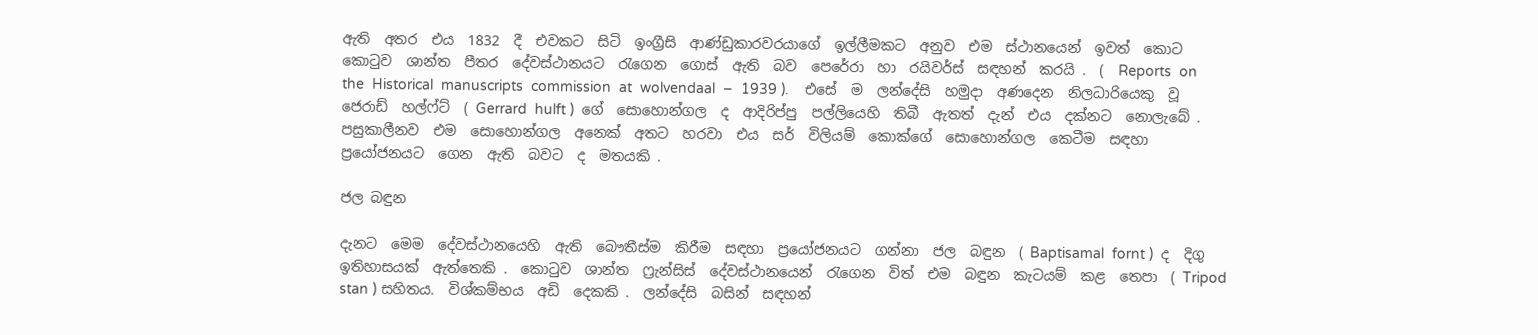ඇති  අතර  එය  1832  දී  එවකට  සිටි  ඉංග්‍රීසි  ආණ්ඩුකාරවරයාගේ  ඉල්ලීමකට  අනුව  එම  ස්ථානයෙන්  ඉවත්  කොට  කොටුව  ශාන්ත  පීතර  දේවස්ථානයට  රැගෙන  ගොස්  ඇති  බව  පෙරේරා  හා  රයිවර්ස්  සඳහන්  කරයි .  (  Reports  on  the  Historical  manuscripts  commission  at  wolvendaal  –  1939 ).    එසේ  ම  ලන්දේසි  හමුදා  අණදෙන  නිලධාරියෙකු  වූ  ජෙරාඩ්  හල්ෆ්ට්  ( Gerrard  hulft )  ගේ  සොහොන්ගල  ද  ආදිරිප්පු  පල්ලියෙහි  තිබී  ඇතත්  දැන්  එය  දක්නට  නොලැබේ .  පසුකාලීනව  එම  සොහොන්ගල  අනෙක්  අතට  හරවා  එය  සර්  විලියම්  කොක්ගේ  සොහොන්ගල  කෙටීම  සඳහා  ප්‍රයෝජනයට  ගෙන  ඇති  බවට  ද  මතයකි .

ජල බඳුන

දැනට  මෙම  දේවස්ථානයෙහි  ඇති  බෞතීස්ම  කිරීම  සඳහා  ප්‍රයෝජනයට  ගන්නා  ජල  බඳුන  ( Baptisamal  fornt )  ද  දිගු  ඉතිහාසයක්  ඇත්තෙකි .  කොටුව  ශාන්ත  ෆ්‍රැන්සිස්  දේවස්ථානයෙන්  රැගෙන  විත්  එම  බඳුන  කැටයම්  කළ  තෙපා  ( Tripod  stan ) සහිතය.  විශ්කම්භය  අඩි  දෙකකි .  ලන්දේසි  බසින්  සඳහන්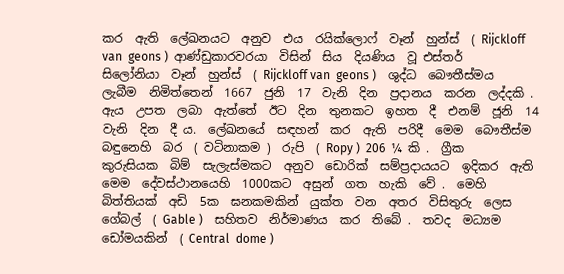කර  ඇති  ලේඛනයට  අනුව  එය  රයික්ලොෆ්  වෑන්  හුන්ස්  ( Rijckloff van  geons )  ආණ්ඩුකාරවරයා  විසින්  සිය  දියණිය  වූ එස්තර්  සිලෝනියා  වෑන්  හුන්ස්  ( Rijckloff van  geons )    ශුද්ධ  බෞතීස්මය  ලැබීම  නිමිත්තෙන්  1667  ජුනි  17  වැනි  දින  ප්‍රදානය  කරන  ලද්දකි .  ඇය  උපත  ලබා  ඇත්තේ  ඊට  දින  තුනකට  ඉහත  දී  එනම්  ජූනි  14  වැනි  දින  දී ය.  ලේඛනයේ  සඳහන්  කර  ඇති  පරිදී  මෙම  බෞතීස්ම  බඳුනෙහි  බර  ( වටිනාකම )  රුපි  ( Ropy )  206  ¼  කි .  ග්‍රීක  කුරුසියක  බිම්  සැලැස්මකට  අනුව  ඩොරික්  සම්ප්‍රදායයට  ඉදිකර  ඇති  මෙම  දේවස්ථානයෙහි  1000කට  අසුන්  ගත  හැකි  වේ .  මෙහි  බිත්තියක්  අඩි  5ක  ඝනකමකින්  යුක්ත  වන  අතර  විසිතුරු  ලෙස  ගේබල්  ( Gable )    සහිතව  නිර්මාණය  කර  තිබේ .  තවද  මධ්‍යම  ඩෝමයකින්  ( Central  dome )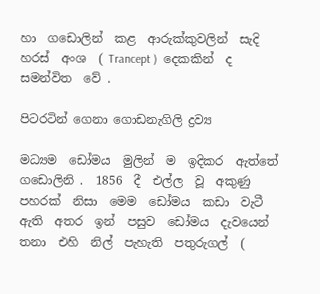හා  ගඩොලින්  කළ  ආරුක්කුවලින්  සැදි  හරස්  අංශ  ( Trancept )  දෙකකින්  ද  සමන්විත  වේ .

පිටරටින් ගෙනා ගොඩනැගිලි ද්‍රව්‍ය

මධ්‍යම  ඩෝමය  මුලින්  ම  ඉදිකර  ඇත්තේ  ගඩොලිනි .  1856  දී  එල්ල  වූ  අකුණු  පහරක්  නිසා  මෙම  ඩෝමය  කඩා  වැටී  ඇති  අතර  ඉන්  පසුව  ඩෝමය  දැවයෙන්  තනා  එහි  නිල්  පැහැති  පතුරුගල්  (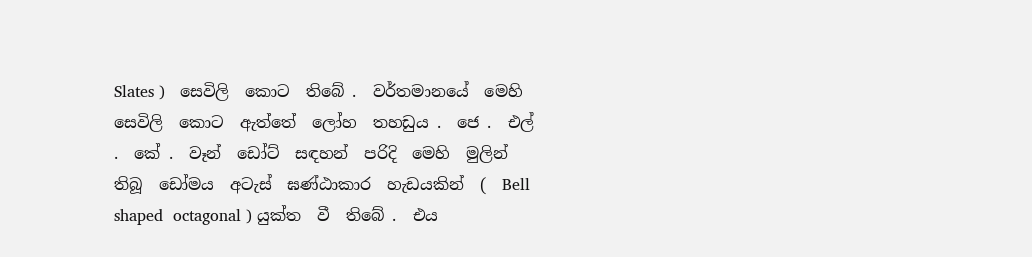Slates )   සෙවිලි  කොට  තිබේ .  වර්තමානයේ  මෙහි  සෙවිලි  කොට  ඇත්තේ  ලෝහ  තහඩුය .  ජෙ .  එල් .  කේ .  වෑන්  ඩෝට්  සඳහන්  පරිදි  මෙහි  මුලින්  තිබූ  ඩෝමය  අටැස්  ඝණ්ඨාකාර  හැඩයකින්  (  Bell  shaped  octagonal ) යුක්ත  වී  තිබේ .  එය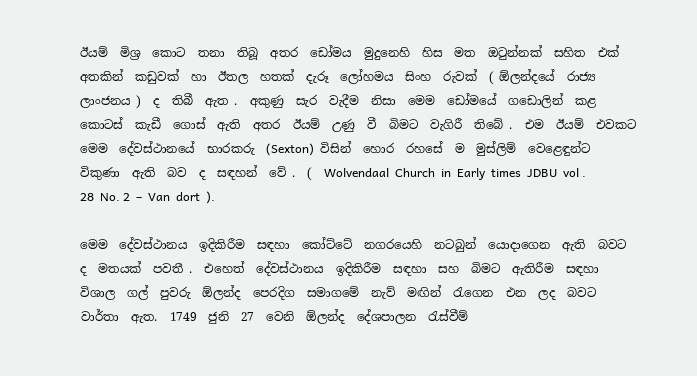ඊයම්  මිශ්‍ර  කොට  තනා  තිබූ  අතර  ඩෝමය  මුදුනෙහි  හිස  මත  ඔටුන්නක්  සහිත  එක්  අතකින්  කඩුවක්  හා  ඊතල  හතක්  දැරූ  ලෝහමය  සිංහ  රුවක්  ( ඕලන්දයේ  රාජ්‍ය  ලාංජනය )  ද  තිබී  ඇත .  අකුණු  සැර  වැදීම  නිසා  මෙම  ඩෝමයේ  ගඩොලින්  කළ  කොටස්  කැඩී  ගොස්  ඇති  අතර  ඊයම්  උණු  වී  බිමට  වැගිරී  තිබේ .  එම  ඊයම්  එවකට  මෙම  දේවස්ථානයේ  භාරකරු  (Sexton)  විසින්  හොර  රහසේ  ම  මුස්ලිම්  වෙළෙඳුන්ට  විකුණා  ඇති  බව  ද  සඳහන්  වේ .  (  Wolvendaal  Church  in  Early  times  JDBU  vol .  28  No. 2  –  Van  dort  ).

මෙම  දේවස්ථානය  ඉදිකිරීම  සඳහා  කෝට්ටේ  නගරයෙහි  නටබුන්  යොදාගෙන  ඇති  බවට  ද  මතයක්  පවතී .  එහෙත්  දේවස්ථානය  ඉදිකිරීම  සඳහා  සහ  බිමට  ඇතිරීම  සඳහා  විශාල  ගල්  පුවරු  ඕලන්ද  පෙරදිග  සමාගමේ  නැව්  මඟින්  රැගෙන  එන  ලද  බවට  වාර්තා  ඇත.  1749  ජුනි  27  වෙනි  ඕලන්ද  දේශපාලන  රැස්වීම්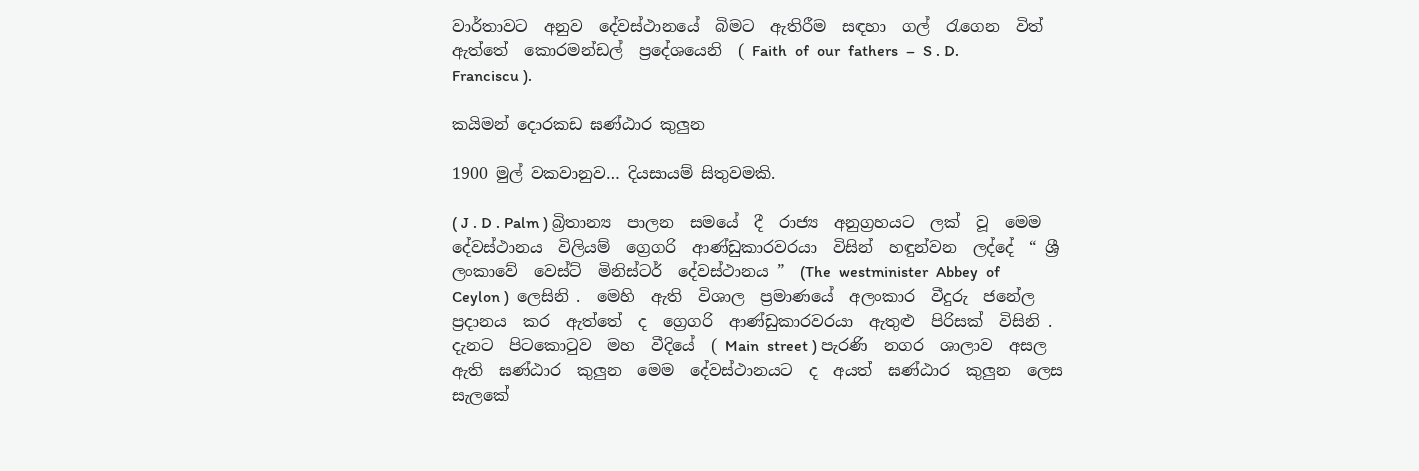වාර්තාවට  අනුව  දේවස්ථානයේ  බිමට  ඇතිරීම  සඳහා  ගල්  රැගෙන  විත්  ඇත්තේ  කොරමන්ඩල්  ප්‍රදේශයෙනි  ( Faith  of  our  fathers  –  S . D.  Franciscu ).

කයිමන් දොරකඩ ඝණ්ඨාර කුලුන

1900 මුල් වකවානුව… දියසායම් සිතුවමකි.

( J . D . Palm ) බ්‍රිතාන්‍ය  පාලන  සමයේ  දී  රාජ්‍ය  අනුග්‍රහයට  ලක්  වූ  මෙම  දේවස්ථානය  විලියම්  ග්‍රෙගරි  ආණ්ඩුකාරවරයා  විසින්  හඳුන්වන  ලද්දේ  “ ශ්‍රී  ලංකාවේ  වෙස්ට්  මිනිස්ටර්  දේවස්ථානය ”  (The  westminister  Abbey  of  Ceylon )  ලෙසිනි .  මෙහි  ඇති  විශාල  ප්‍රමාණයේ  අලංකාර  වීදුරු  ජනේල  ප්‍රදානය  කර  ඇත්තේ  ද  ග්‍රෙගරි  ආණ්ඩුකාරවරයා  ඇතුළු  පිරිසක්  විසිනි .  දැනට  පිටකොටුව  මහ  වීදියේ  ( Main  street ) පැරණි  නගර  ශාලාව  අසල  ඇති  ඝණ්ඨාර  කුලුන  මෙම  දේවස්ථානයට  ද  අයත්  ඝණ්ඨාර  කුලුන  ලෙස  සැලකේ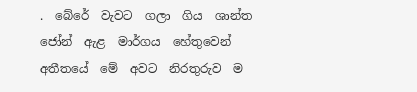.  බේරේ  වැවට  ගලා  ගිය  ශාන්ත  ජෝන්  ඇළ  මාර්ගය  හේතුවෙන්  අතීතයේ  මේ  අවට  නිරතුරුව  ම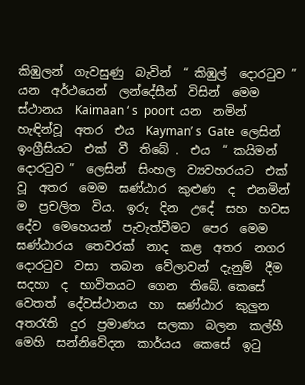කිඹුලන්  ගැවසුණු  බැවින්  “ කිඹුල්  දොරටුව ”  යන  අර්ථයෙන්  ලන්දේසීන්  විසින්  මෙම  ස්ථානය  Kaimaan ‘ s  poort  යන  නමින්  හැඳින්වූ  අතර  එය  Kayman’ s  Gate  ලෙසින්  ඉංග්‍රීසියට  එක්  වී  තිබේ .  එය  “ කයිමන්  දොරටුව ”  ලෙසින්  සිංහල  ව්‍යවහරයට  එක්  වූ  අතර  මෙම  ඝණ්ඨාර  කුළුණ  ද  එනමින්  ම  ප්‍රචලිත  විය.  ඉරු  දින  උදේ  සහ  හවස  දේව  මෙහෙයන්  පැවැත්වීමට  පෙර  මෙම  ඝණ්ඨාරය  තෙවරක්  නාද  කළ  අතර  නගර  දොරටුව  වසා  තබන  වේලාවන්  දැනුම්  දීම  සදහා  ද  භාවිතයට  ගෙන  තිබේ. කෙසේ  වෙතත්  දේවස්ථානය  හා  ඝණ්ඨාර  කුලුන  අතරැති  දුර  ප්‍රමාණය  සලකා  බලන  කල්හී  මෙහි  සන්නිවේදන  කාර්යය  කෙසේ  ඉටු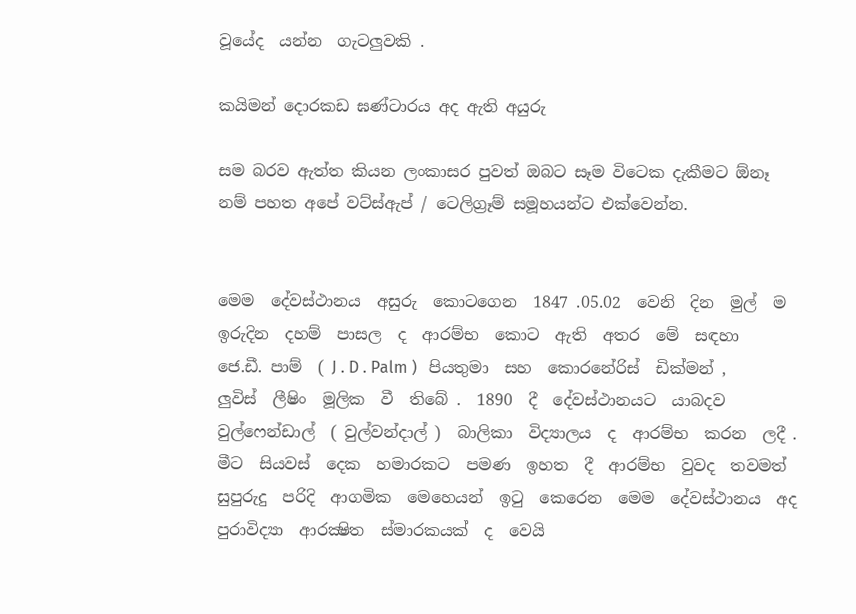වූයේද  යන්න  ගැටලුවකි .

කයිමන් දොරකඩ ඝණ්ටාරය අද ඇති අයුරු

සම බරව ඇත්ත කියන ලංකාසර පුවත් ඔබට සෑම විටෙක දැකීමට ඕනෑ නම් පහත අපේ වට්ස්ඇප් / ටෙලිග්‍රෑම් සමූහයන්ට එක්වෙන්න.


මෙම  දේවස්ථානය  අසුරු  කොටගෙන  1847 .05.02  වෙනි  දින  මුල්  ම  ඉරුදින  දහම්  පාසල  ද  ආරම්භ  කොට  ඇති  අතර  මේ  සඳහා  ජෙ.ඩී. පාම්  ( J . D . Palm )   පියතුමා  සහ  කොරනේරිස්  ඩික්මන් ,  ලුවිස්  ලීෂිං  මූලික  වී  තිබේ .  1890  දී  දේවස්ථානයට  යාබදව  වුල්ෆෙන්ඩාල්  ( වුල්වන්දාල් )  බාලිකා  විද්‍යාලය  ද  ආරම්භ  කරන  ලදී .  මීට  සියවස්  දෙක  හමාරකට  පමණ  ඉහත  දී  ආරම්භ  වුවද  තවමත්  සුපුරුදු  පරිදි  ආගමික  මෙහෙයන්  ඉටු  කෙරෙන  මෙම  දේවස්ථානය  අද  පුරාවිද්‍යා  ආරක්‍ෂිත  ස්මාරකයක්  ද  වෙයි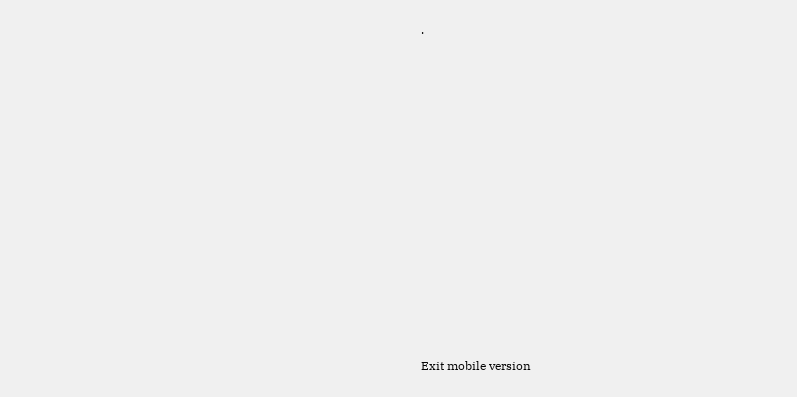.













Exit mobile version